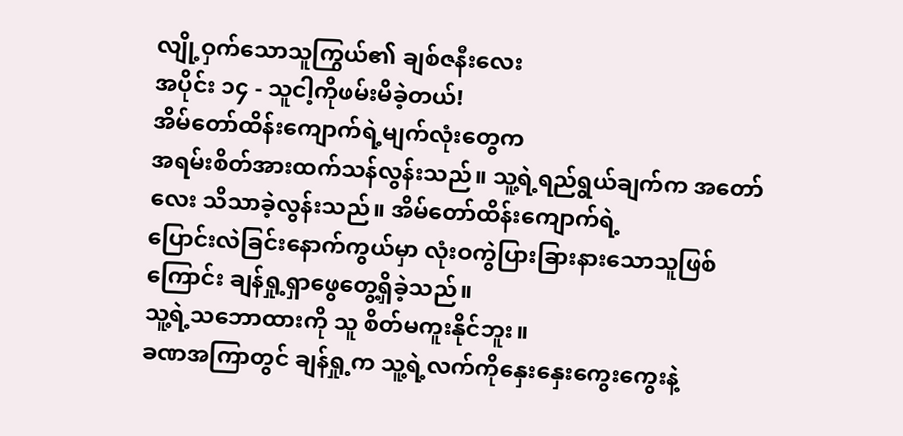လျို့ဝှက်သောသူကြွယ်၏ ချစ်ဇနီးလေး
အပိုင်း ၁၄ - သူငါ့ကိုဖမ်းမိခဲ့တယ်!
အိမ်တော်ထိန်းကျောက်ရဲ့မျက်လုံးတွေက
အရမ်းစိတ်အားထက်သန်လွန်းသည်။ သူ့ရဲ့ရည်ရွယ်ချက်က အတော်လေး သိသာခဲ့လွန်းသည်။ အိမ်တော်ထိန်းကျောက်ရဲ့
ပြောင်းလဲခြင်းနောက်ကွယ်မှာ လုံးဝကွဲပြားခြားနားသောသူဖြစ်ကြောင်း ချန်ရှု့ရှာဖွေတွေ့ရှိခဲ့သည်။
သူ့ရဲ့သဘောထားကို သူ စိတ်မကူးနိုင်ဘူး။
ခဏအကြာတွင် ချန်ရှု့က သူ့ရဲ့လက်ကိုနှေးနှေးကွေးကွေးနဲ့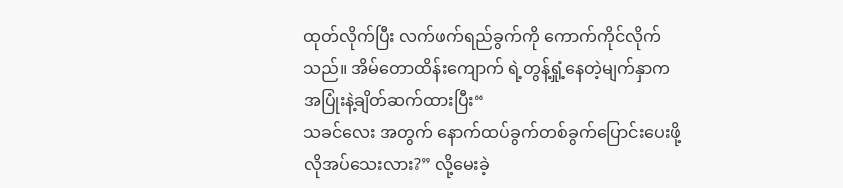ထုတ်လိုက်ပြီး လက်ဖက်ရည်ခွက်ကို ကောက်ကိုင်လိုက်သည်။ အိမ်တောထိန်းကျောက် ရဲ့တွန့်ရှုံ့နေတဲ့မျက်နှာက
အပြုံးနဲ့ချိတ်ဆက်ထားပြီး“
သခင်လေး အတွက် နောက်ထပ်ခွက်တစ်ခွက်ပြောင်းပေးဖို့ လိုအပ်သေးလား?” လို့မေးခဲ့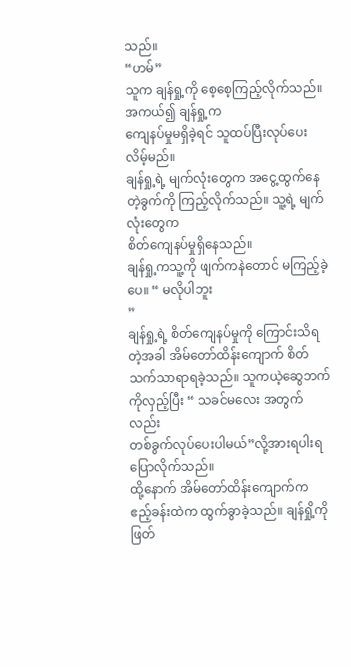သည်။
“ဟမ်”
သူက ချန်ရှု့ကို စေ့စေ့ကြည့်လိုက်သည်။ အကယ်၍ ချန်ရှု့က
ကျေနပ်မှုမရှိခဲ့ရင် သူထပ်ပြီးလုပ်ပေးလိမ့်မည်။
ချန်ရှု့ရဲ့ မျက်လုံးတွေက အငွေ့ထွက်နေတဲ့ခွက်ကို ကြည့်လိုက်သည်။ သူ့ရဲ့ မျက်လုံးတွေက
စိတ်ကျေနပ်မှုရှိနေသည်။
ချန်ရှု့ကသူ့ကို ဖျက်ကနဲတောင် မကြည့်ခဲ့ပေ။ “ မလိုပါဘူး
”
ချန်ရှု့ရဲ့ စိတ်ကျေနပ်မှုကို ကြောင်းသိရတဲ့အခါ အိမ်တော်ထိန်းကျောက် စိတ်သက်သာရာရခဲ့သည်။ သူကယဲ့ဆွေဘက်ကိုလှည့်ပြီး “ သခင်မလေး အတွက်လည်း
တစ်ခွက်လုပ်ပေးပါမယ်”လို့အားရပါးရ
ပြောလိုက်သည်။
ထို့နောက် အိမ်တော်ထိန်းကျောက်က ဧည့်ခန်းထဲက ထွက်ခွာခဲ့သည်။ ချန်ရှို့ကို ဖြတ်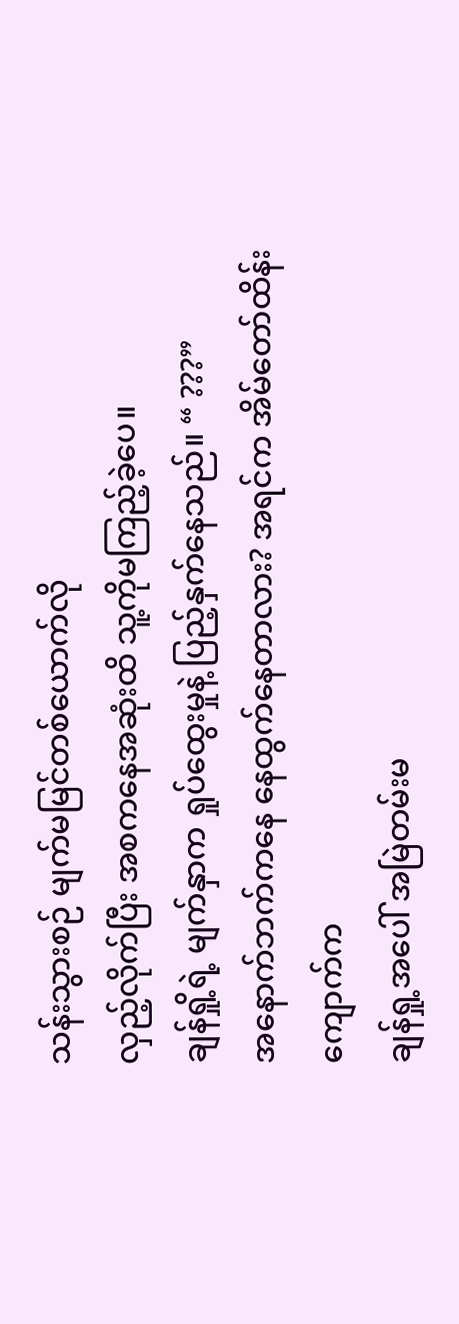သန်းသွားစဉ် မျက်မမြင်တစ်ယောက်လို
လှည့်လိုက်ပြီး အစကနေအဆုံးထိ သူ့ကိုမကြည့်ခဲ့ပေ။
ချန်ရှို့ရဲ့ မျက်နှာက ရှုပ်ထွေးမှုနဲ့ ပြည့်နှက်နေသည်။ “ ???”
အနောက်ဘက်ကနေ နေထွက်နေတာလား? အရင်က အိမ်တော်ထိန်းကျောက်က
ချန်ရှု့အပေါ် အမြဲတမ်းမ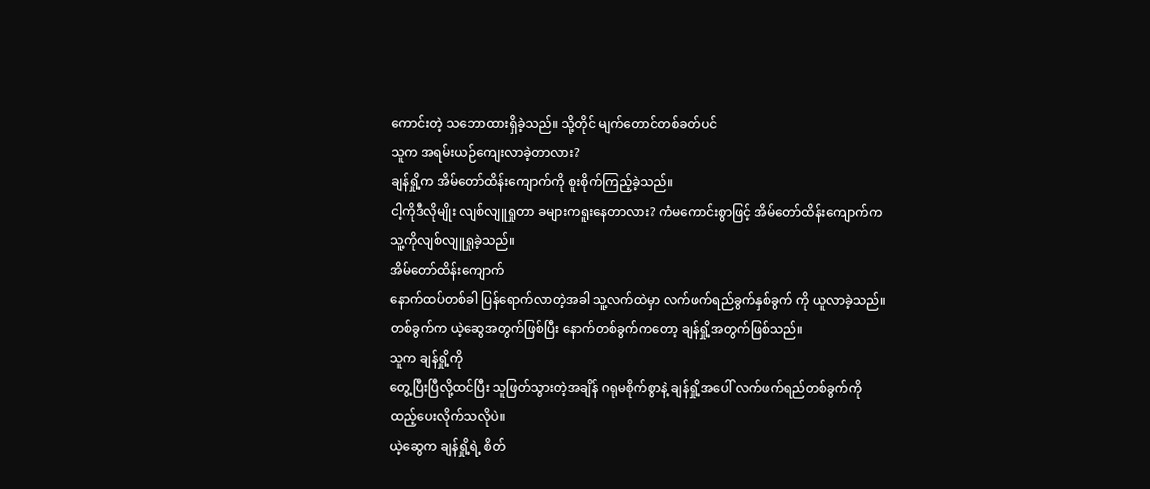ကောင်းတဲ့ သဘောထားရှိခဲ့သည်။ သို့တိုင် မျက်တောင်တစ်ခတ်ပင်
သူက အရမ်းယဉ်ကျေးလာခဲ့တာလား?
ချန်ရှို့က အိမ်တော်ထိန်းကျောက်ကို စူးစိုက်ကြည့်ခဲ့သည်။
ငါ့ကိုဒီလိုမျိုး လျစ်လျူရှုတာ ခများကရူးနေတာလား? ကံမကောင်းစွာဖြင့် အိမ်တော်ထိန်းကျောက်က
သူ့ကိုလျစ်လျူရှုခဲ့သည်။
အိမ်တော်ထိန်းကျောက်
နောက်ထပ်တစ်ခါ ပြန်ရောက်လာတဲ့အခါ သူ့လက်ထဲမှာ လက်ဖက်ရည်ခွက်နှစ်ခွက် ကို ယူလာခဲ့သည်။
တစ်ခွက်က ယဲ့ဆွေအတွက်ဖြစ်ပြီး နောက်တစ်ခွက်ကတော့ ချန်ရှို့အတွက်ဖြစ်သည်။
သူက ချန်ရှို့ကို
တွေ့ပြီးပြီလို့ထင်ပြီး သူဖြတ်သွားတဲ့အချိန် ဂရုမစိုက်စွာနဲ့ ချန်ရှို့အပေါ် လက်ဖက်ရည်တစ်ခွက်ကို
ထည့်ပေးလိုက်သလိုပဲ။
ယဲ့ဆွေက ချန်ရှို့ရဲ့ စိတ်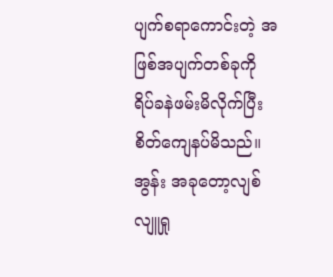ပျက်စရာကောင်းတဲ့ အဖြစ်အပျက်တစ်ခုကို
ရိပ်ခနဲဖမ်းမိလိုက်ပြီး စိတ်ကျေနပ်မိသည်။ အွန်း အခုတော့လျစ်လျူရှု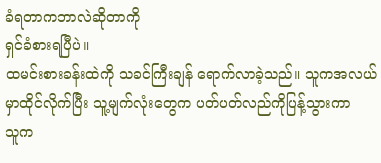ခံရတာကဘာလဲဆိုတာကို
ရှင်ခံစားရပြီပဲ။
ထမင်းစားခန်းထဲကို သခင်ကြီးချန် ရောက်လာခဲ့သည်။ သူကအလယ်မှာထိုင်လိုက်ပြီး သူ့မျက်လုံးတွေက ပတ်ပတ်လည်ကိုပြန့်သွားကာ
သူက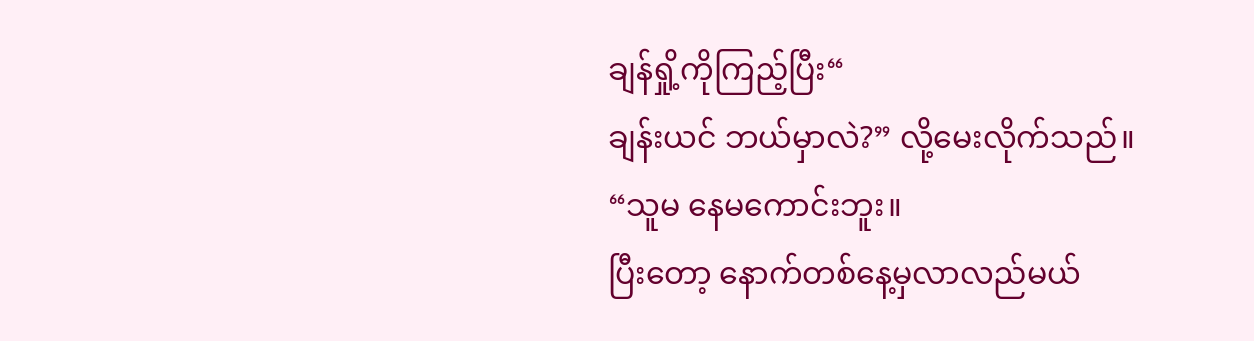ချန်ရှို့ကိုကြည့်ပြီး“
ချန်းယင် ဘယ်မှာလဲ?” လို့မေးလိုက်သည်။
“သူမ နေမကောင်းဘူး။
ပြီးတော့ နောက်တစ်နေ့မှလာလည်မယ်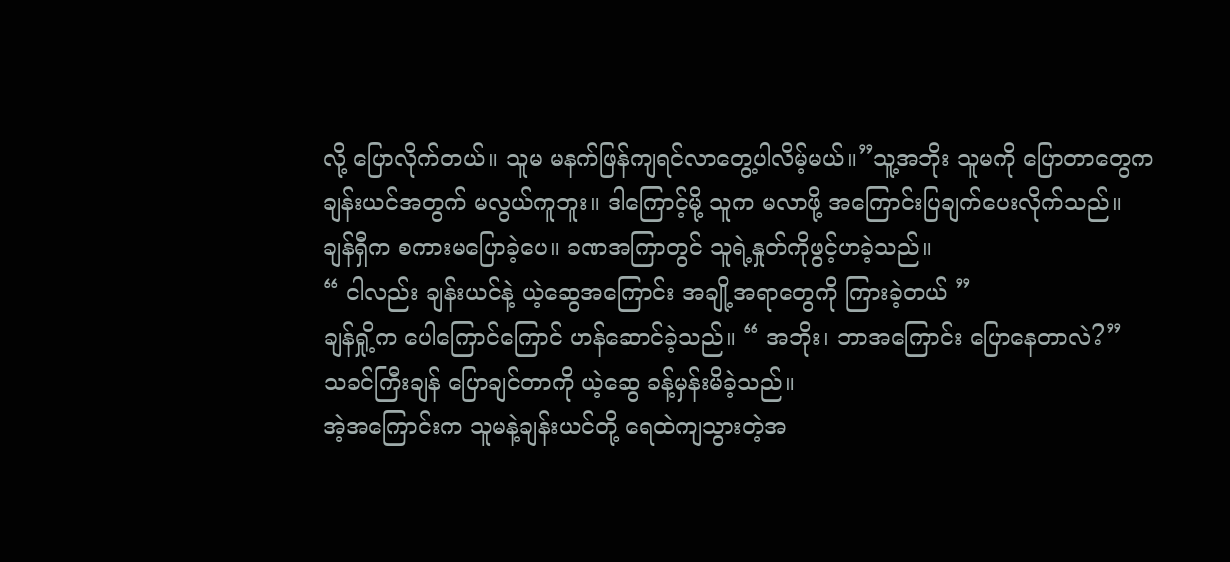လို့ ပြောလိုက်တယ်။ သူမ မနက်ဖြန်ကျရင်လာတွေ့ပါလိမ့်မယ်။”သူ့အဘိုး သူမကို ပြောတာတွေက
ချန်းယင်အတွက် မလွယ်ကူဘူး။ ဒါကြောင့်မို့ သူက မလာဖို့ အကြောင်းပြချက်ပေးလိုက်သည်။
ချန်ရှီက စကားမပြောခဲ့ပေ။ ခဏအကြာတွင် သူရဲ့နှုတ်ကိုဖွင့်ဟခဲ့သည်။
“ ငါလည်း ချန်းယင်နဲ့ ယဲ့ဆွေအကြောင်း အချို့အရာတွေကို ကြားခဲ့တယ် ”
ချန်ရှို့က ပေါကြောင်ကြောင် ဟန်ဆောင်ခဲ့သည်။ “ အဘိုး၊ ဘာအကြောင်း ပြောနေတာလဲ?”
သခင်ကြီးချန် ပြောချင်တာကို ယဲ့ဆွေ ခန့်မှန်းမိခဲ့သည်။
အဲ့အကြောင်းက သူမနဲ့ချန်းယင်တို့ ရေထဲကျသွားတဲ့အ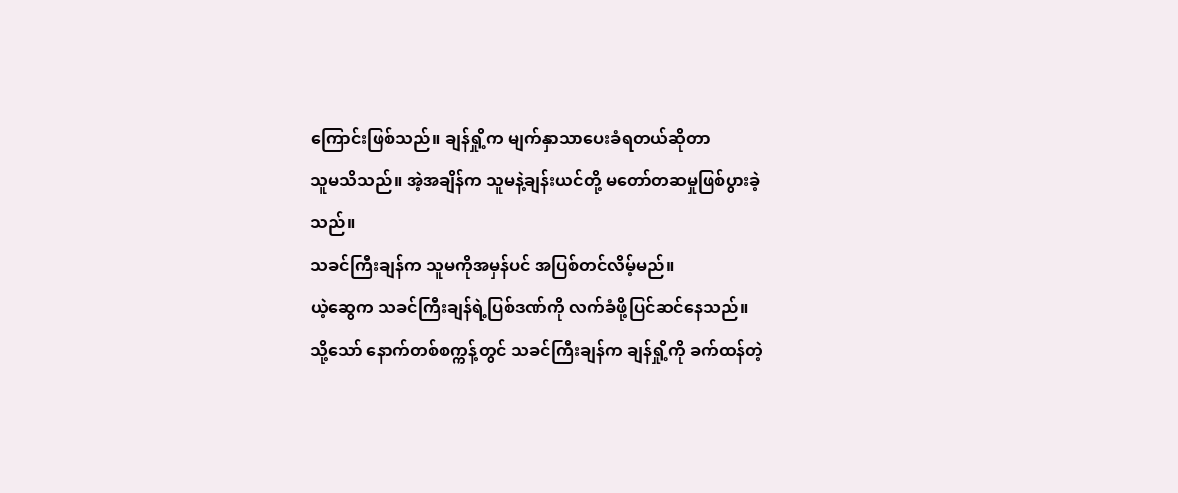ကြောင်းဖြစ်သည်။ ချန်ရှို့က မျက်နှာသာပေးခံရတယ်ဆိုတာ
သူမသိသည်။ အဲ့အချိန်က သူမနဲ့ချန်းယင်တို့ မတော်တဆမှုဖြစ်ပွားခဲ့သည်။
သခင်ကြီးချန်က သူမကိုအမှန်ပင် အပြစ်တင်လိမ့်မည်။
ယဲ့ဆွေက သခင်ကြီးချန်ရဲ့ပြစ်ဒဏ်ကို လက်ခံဖို့ပြင်ဆင်နေသည်။
သို့သော် နောက်တစ်စက္ကန့်တွင် သခင်ကြီးချန်က ချန်ရှို့ကို ခက်ထန်တဲ့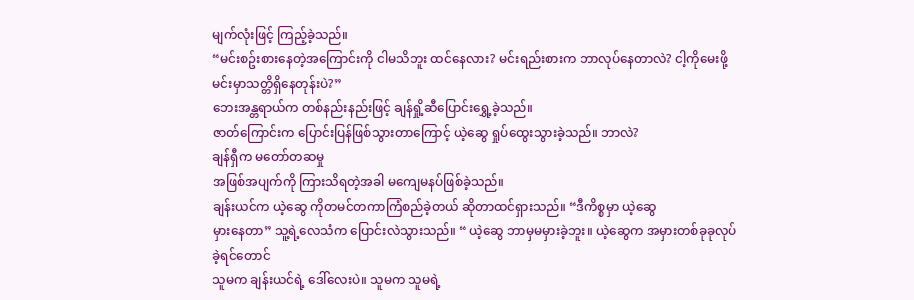မျက်လုံးဖြင့် ကြည့်ခဲ့သည်။
“မင်းစဥ်းစားနေတဲ့အကြောင်းကို ငါမသိဘူး ထင်နေလား? မင်းရည်းစားက ဘာလုပ်နေတာလဲ? ငါ့ကိုမေးဖို့ မင်းမှာသတ္တိရှိနေတုန်းပဲ?”
ဘေးအန္တရာယ်က တစ်နည်းနည်းဖြင့် ချန်ရှို့ဆီပြောင်းရွှေ့ခဲ့သည်။
ဇာတ်ကြောင်းက ပြောင်းပြန်ဖြစ်သွားတာကြောင့် ယဲ့ဆွေ ရှုပ်ထွေးသွားခဲ့သည်။ ဘာလဲ?
ချန်ရှီက မတော်တဆမှု
အဖြစ်အပျက်ကို ကြားသိရတဲ့အခါ မကျေမနပ်ဖြစ်ခဲ့သည်။
ချန်းယင်က ယဲ့ဆွေ ကိုတမင်တကာကြံစည်ခဲ့တယ် ဆိုတာထင်ရှားသည်။ “ဒီကိစ္စမှာ ယဲ့ဆွေ
မှားနေတာ” သူ့ရဲ့လေသံက ပြောင်းလဲသွားသည်။ “ ယဲ့ဆွေ ဘာမှမမှားခဲ့ဘူး။ ယဲ့ဆွေက အမှားတစ်ခုခုလုပ်ခဲ့ရင်တောင်
သူမက ချန်းယင်ရဲ့ ဒေါ်လေးပဲ။ သူမက သူမရဲ့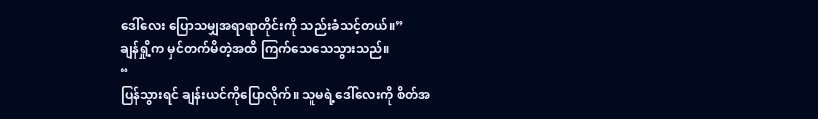ဒေါ်လေး ပြောသမျှအရာရာတိုင်းကို သည်းခံသင့်တယ်။”
ချန်ရှို့က မှင်တက်မိတဲ့အထိ ကြက်သေသေသွားသည်။
“
ပြန်သွားရင် ချန်းယင်ကိုပြောလိုက်။ သူမရဲ့ဒေါ်လေးကို စိတ်အ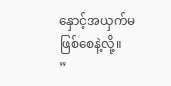နှောင့်အယှက်မဖြစ်စေနဲ့လို့။
”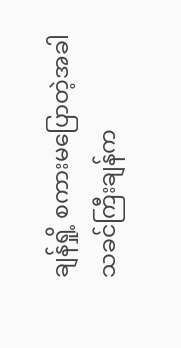ချန်ရှို့ စကားမပြောတဲ့အခါ သခင်ကြီးချန်က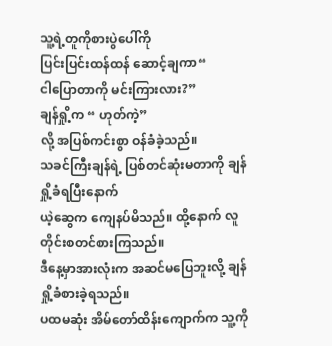သူ့ရဲ့တူကိုစားပွဲပေါ်ကို
ပြင်းပြင်းထန်ထန် ဆောင့်ချကာ“
ငါပြောတာကို မင်းကြားလား?”
ချန်ရှို့က “ ဟုတ်ကဲ့”
လို့ အပြစ်ကင်းစွာ ဝန်ခံခဲ့သည်။
သခင်ကြီးချန်ရဲ့ ပြစ်တင်ဆုံးမတာကို ချန်ရှို့ခံရပြီးနောက်
ယဲ့ဆွေက ကျေနပ်မိသည်။ ထို့နောက် လူတိုင်းစတင်စားကြသည်။
ဒီနေ့မှာအားလုံးက အဆင်မပြေဘူးလို့ ချန်ရှို့ခံစားခဲ့ရသည်။
ပထမဆုံး အိမ်တော်ထိန်းကျောက်က သူ့ကို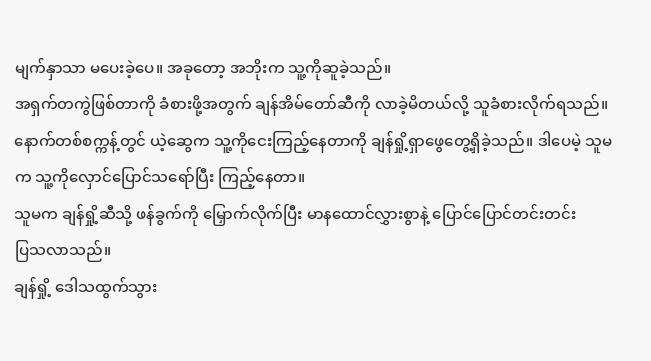မျက်နှာသာ မပေးခဲ့ပေ။ အခုတော့ အဘိုးက သူ့ကိုဆူခဲ့သည်။
အရှက်တကွဲဖြစ်တာကို ခံစားဖို့အတွက် ချန်အိမ်တော်ဆီကို လာခဲ့မိတယ်လို့ သူခံစားလိုက်ရသည်။
နောက်တစ်စက္ကန့်တွင် ယဲ့ဆွေက သူ့ကိုငေးကြည့်နေတာကို ချန်ရှို့ရှာဖွေတွေ့ရှိခဲ့သည်။ ဒါပေမဲ့ သူမက သူ့ကိုလှောင်ပြောင်သရော်ပြီး ကြည့်နေတာ။
သူမက ချန်ရှို့ဆီသို့ ဖန်ခွက်ကို မြှောက်လိုက်ပြီး မာနထောင်လွှားစွာနဲ့ ပြောင်ပြောင်တင်းတင်း
ပြသလာသည်။
ချန်ရှို့ ဒေါသထွက်သွား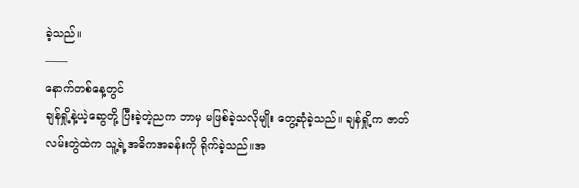ခဲ့သည်။
——
နောက်တစ်နေ့တွင်
ချန်ရှို့နဲ့ယဲ့ဆွေတို့ ပြီးခဲ့တဲ့ညက ဘာမှ မဖြစ်ခဲ့သလိုမျိုး တွေ့ဆုံခဲ့သည်။ ချန်ရှို့က ဇာတ်လမ်းတွဲထဲက သူ့ရဲ့အဓိကအခန်းကို ရိုက်ခဲ့သည်။အ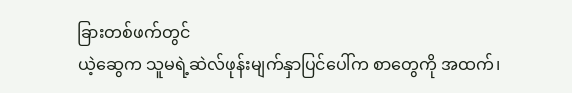ခြားတစ်ဖက်တွင်
ယဲ့ဆွေက သူမရဲ့ဆဲလ်ဖုန်းမျက်နှာပြင်ပေါ်က စာတွေကို အထက်၊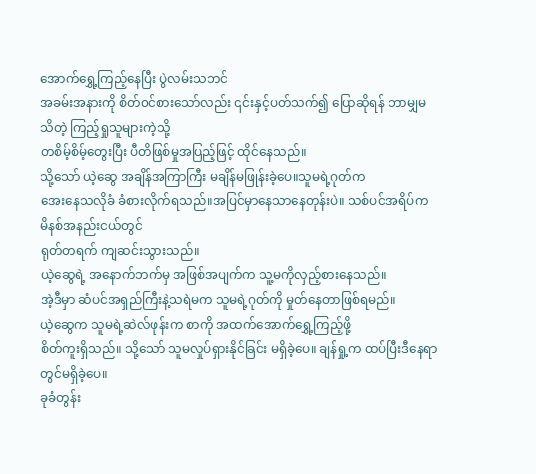အောက်ရွှေ့ကြည့်နေပြီး ပွဲလမ်းသဘင်
အခမ်းအနားကို စိတ်၀င်စားသော်လည်း ၎င်းနှင့်ပတ်သက်၍ ပြောဆိုရန် ဘာမျှမသိတဲ့ ကြည့်ရှုသူများကဲ့သို့
တစိမ့်စိမ့်တွေးပြီး ပီတိဖြစ်မှုအပြည့်ဖြင့် ထိုင်နေသည်။
သို့သော် ယဲ့ဆွေ အချိန်အကြာကြီး မချိန်မဖြုန်းခဲ့ပေ။သူမရဲ့ဂုတ်က
အေးနေသလိုခံ ခံစားလိုက်ရသည်။အပြင်မှာနေသာနေတုန်းပဲ။ သစ်ပင်အရိပ်က မိနစ်အနည်းငယ်တွင်
ရုတ်တရက် ကျဆင်းသွားသည်။
ယဲ့ဆွေရဲ့ အနောက်ဘက်မှ အဖြစ်အပျက်က သူ့မကိုလှည့်စားနေသည်။
အဲ့ဒီမှာ ဆံပင်အရှည်ကြီးနဲ့သရဲမက သူမရဲ့ဂုတ်ကို မှုတ်နေတာဖြစ်ရမည်။
ယဲ့ဆွေက သူမရဲ့ဆဲလ်ဖုန်းက စာကို အထက်အောက်ရွှေ့ကြည့်ဖို့
စိတ်ကူးရှိသည်။ သို့သော် သူမလှုပ်ရှားနိုင်ခြင်း မရှိခဲ့ပေ။ ချန်ရှု့က ထပ်ပြီးဒီနေရာတွင်မရှိခဲ့ပေ။
ခုခံတွန်း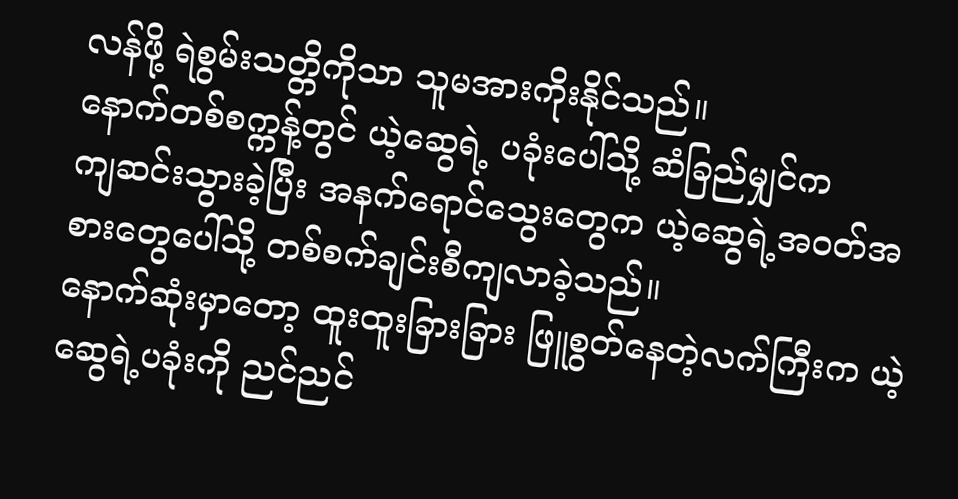လန်ဖို့ ရဲစွမ်းသတ္တိကိုသာ သူမအားကိုးနိုင်သည်။
နောက်တစ်စက္ကန့်တွင် ယဲ့ဆွေရဲ့ ပခုံးပေါ်သို့ ဆံခြည်မျှင်က
ကျဆင်းသွားခဲ့ပြီး အနက်ရောင်သွေးတွေက ယဲ့ဆွေရဲ့အဝတ်အစားတွေပေါ်သို့ တစ်စက်ချင်းစီကျလာခဲ့သည်။
နောက်ဆုံးမှာတော့ ထူးထူးခြားခြား ဖြူစွတ်နေတဲ့လက်ကြီးက ယဲ့ဆွေရဲ့ပခုံးကို ညင်ညင်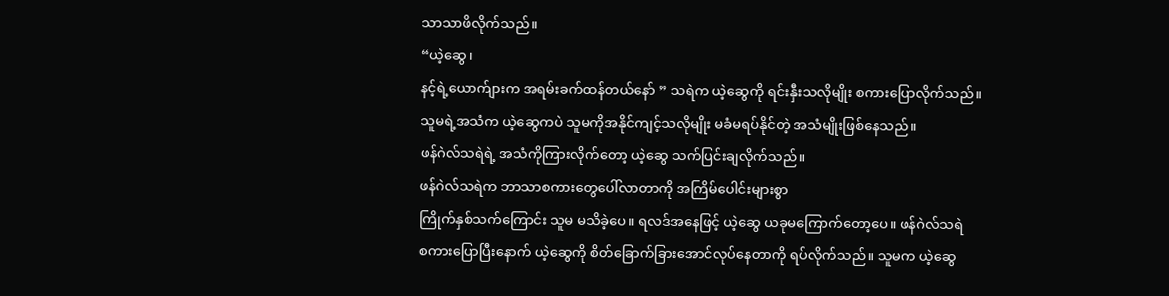သာသာဖိလိုက်သည်။
“ယဲ့ဆွေ၊
နင့်ရဲ့ယောက်ျားက အရမ်းခက်ထန်တယ်နော် ” သရဲက ယဲ့ဆွေကို ရင်းနှီးသလိုမျိုး စကားပြောလိုက်သည်။
သူမရဲ့အသံက ယဲ့ဆွေကပဲ သူမကိုအနိုင်ကျင့်သလိုမျိုး မခံမရပ်နိုင်တဲ့ အသံမျိုးဖြစ်နေသည်။
ဖန်ဂဲလ်သရဲရဲ့ အသံကိုကြားလိုက်တော့ ယဲ့ဆွေ သက်ပြင်းချလိုက်သည်။
ဖန်ဂဲလ်သရဲက ဘာသာစကားတွေပေါ်လာတာကို အကြိမ်ပေါင်းများစွာ
ကြိုက်နှစ်သက်ကြောင်း သူမ မသိခဲ့ပေ။ ရလဒ်အနေဖြင့် ယဲ့ဆွေ ယခုမကြောက်တော့ပေ။ ဖန်ဂဲလ်သရဲ
စကားပြောပြီးနောက် ယဲ့ဆွေကို စိတ်ခြောက်ခြားအောင်လုပ်နေတာကို ရပ်လိုက်သည်။ သူမက ယဲ့ဆွေ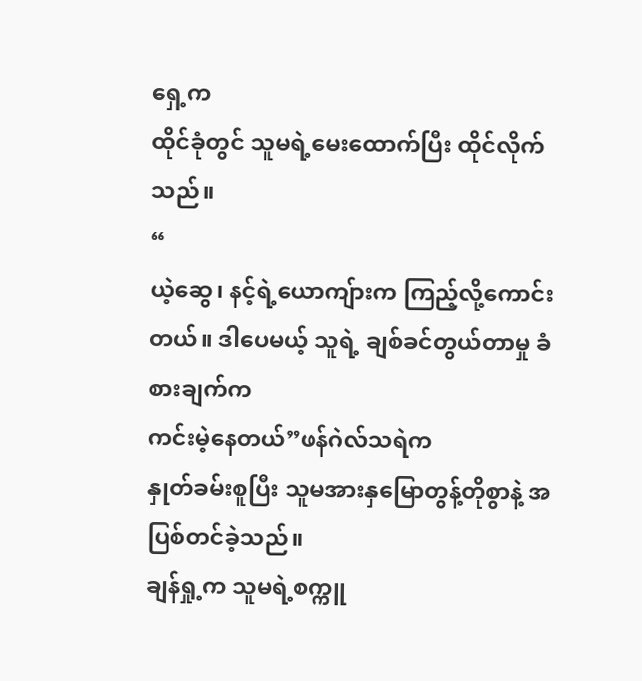ရှေ့က
ထိုင်ခုံတွင် သူမရဲ့မေးထောက်ပြီး ထိုင်လိုက်သည်။
“
ယဲ့ဆွေ၊ နင့်ရဲ့ယောကျ်ားက ကြည့်လို့ကောင်းတယ်။ ဒါပေမယ့် သူရဲ့ ချစ်ခင်တွယ်တာမှု ခံစားချက်က
ကင်းမဲ့နေတယ်”ဖန်ဂဲလ်သရဲက
နှုတ်ခမ်းစူပြီး သူမအားနှမြောတွန့်တိုစွာနဲ့ အပြစ်တင်ခဲ့သည်။
ချန်ရှု့က သူမရဲ့စက္ကူ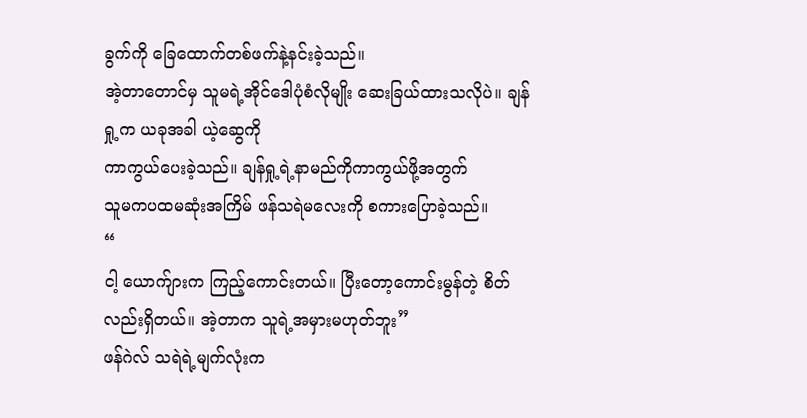ခွက်ကို ခြေထောက်တစ်ဖက်နဲ့နင်းခဲ့သည်။
အဲ့တာတောင်မှ သူမရဲ့အိုင်ဒေါပုံစံလိုမျိုး ဆေးခြယ်ထားသလိုပဲ။ ချန်ရှု့က ယခုအခါ ယဲ့ဆွေကို
ကာကွယ်ပေးခဲ့သည်။ ချန်ရှု့ရဲ့နာမည်ကိုကာကွယ်ဖို့အတွက်
သူမကပထမဆုံးအကြိမ် ဖန်သရဲမလေးကို စကားပြောခဲ့သည်။
“
ငါ့ ယောက်ျားက ကြည့်ကောင်းတယ်။ ပြီးတော့ကောင်းမွန်တဲ့ စိတ်လည်းရှိတယ်။ အဲ့တာက သူရဲ့အမှားမဟုတ်ဘူး”
ဖန်ဂဲလ် သရဲရဲ့မျက်လုံးက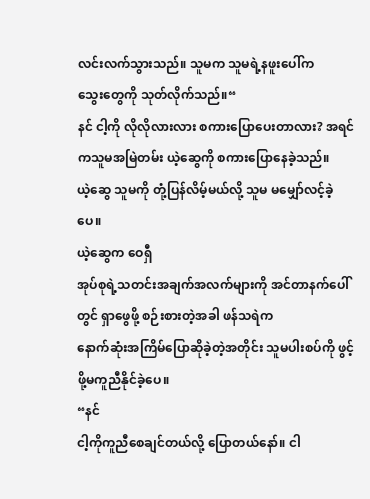လင်းလက်သွားသည်။ သူမက သူမရဲ့နဖူးပေါ်က
သွေးတွေကို သုတ်လိုက်သည်။“
နင် ငါ့ကို လိုလိုလားလား စကားပြောပေးတာလား? အရင်ကသူမအမြဲတမ်း ယဲ့ဆွေကို စကားပြောနေခဲ့သည်။
ယဲ့ဆွေ သူမကို တုံ့ပြန်လိမ့်မယ်လို့ သူမ မမျှော်လင့်ခဲ့ပေ။
ယဲ့ဆွေက ဝေရှီ
အုပ်စုရဲ့သတင်းအချက်အလက်များကို အင်တာနက်ပေါ်တွင် ရှာဖွေဖို့ စဉ်းစားတဲ့အခါ ဖန်သရဲက
နောက်ဆုံးအကြိမ်ပြောဆိုခဲ့တဲ့အတိုင်း သူမပါးစပ်ကို ဖွင့်ဖို့မကူညီနိုင်ခဲ့ပေ။
“နင်
ငါ့ကိုကူညီစေချင်တယ်လို့ ပြောတယ်နော်။ ငါ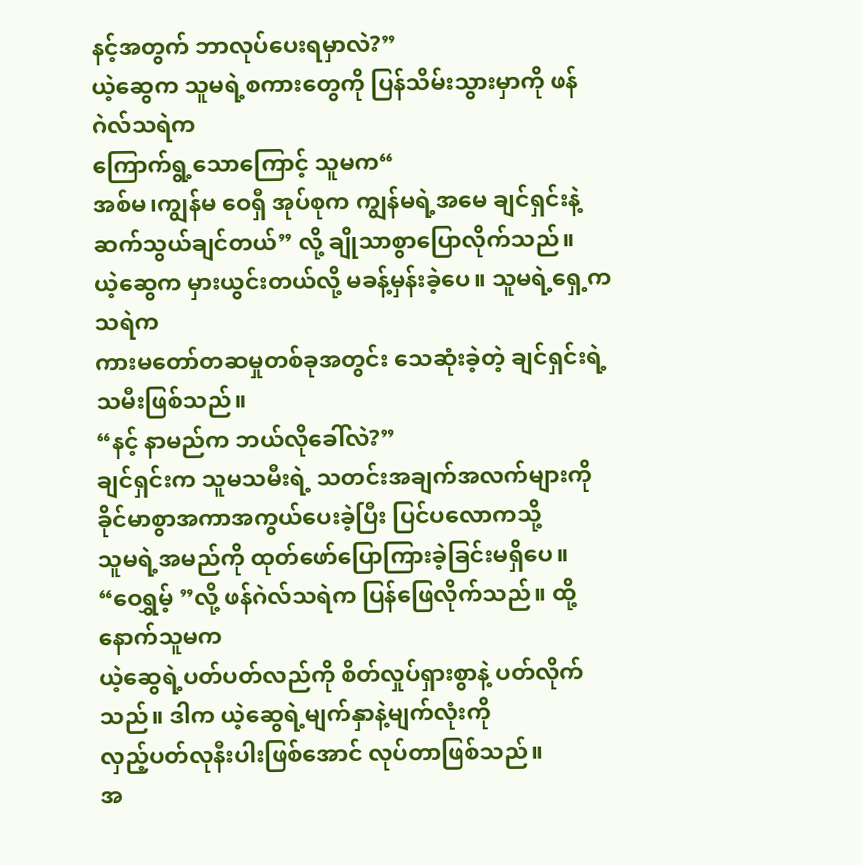နင့်အတွက် ဘာလုပ်ပေးရမှာလဲ?”
ယဲ့ဆွေက သူမရဲ့စကားတွေကို ပြန်သိမ်းသွားမှာကို ဖန်ဂဲလ်သရဲက
ကြောက်ရွ့သောကြောင့် သူမက“
အစ်မ၊ကျွန်မ ဝေရှီ အုပ်စုက ကျွန်မရဲ့အမေ ချင်ရှင်းနဲ့ဆက်သွယ်ချင်တယ်” လို့ ချိုသာစွာပြောလိုက်သည်။
ယဲ့ဆွေက မှားယွင်းတယ်လို့ မခန့်မှန်းခဲ့ပေ။ သူမရဲ့ရှေ့ကသရဲက
ကားမတော်တဆမှုတစ်ခုအတွင်း သေဆုံးခဲ့တဲ့ ချင်ရှင်းရဲ့ သမီးဖြစ်သည်။
“နင့် နာမည်က ဘယ်လိုခေါ်လဲ?”
ချင်ရှင်းက သူမသမီးရဲ့ သတင်းအချက်အလက်များကို ခိုင်မာစွာအကာအကွယ်ပေးခဲ့ပြီး ပြင်ပလောကသို့
သူမရဲ့အမည်ကို ထုတ်ဖော်ပြောကြားခဲ့ခြင်းမရှိပေ။
“ဝေရွှမ့် ”လို့ ဖန်ဂဲလ်သရဲက ပြန်ဖြေလိုက်သည်။ ထို့နောက်သူမက
ယဲ့ဆွေရဲ့ပတ်ပတ်လည်ကို စိတ်လှုပ်ရှားစွာနဲ့ ပတ်လိုက်သည်။ ဒါက ယဲ့ဆွေရဲ့မျက်နှာနဲ့မျက်လုံးကို
လှည့်ပတ်လုနီးပါးဖြစ်အောင် လုပ်တာဖြစ်သည်။
အ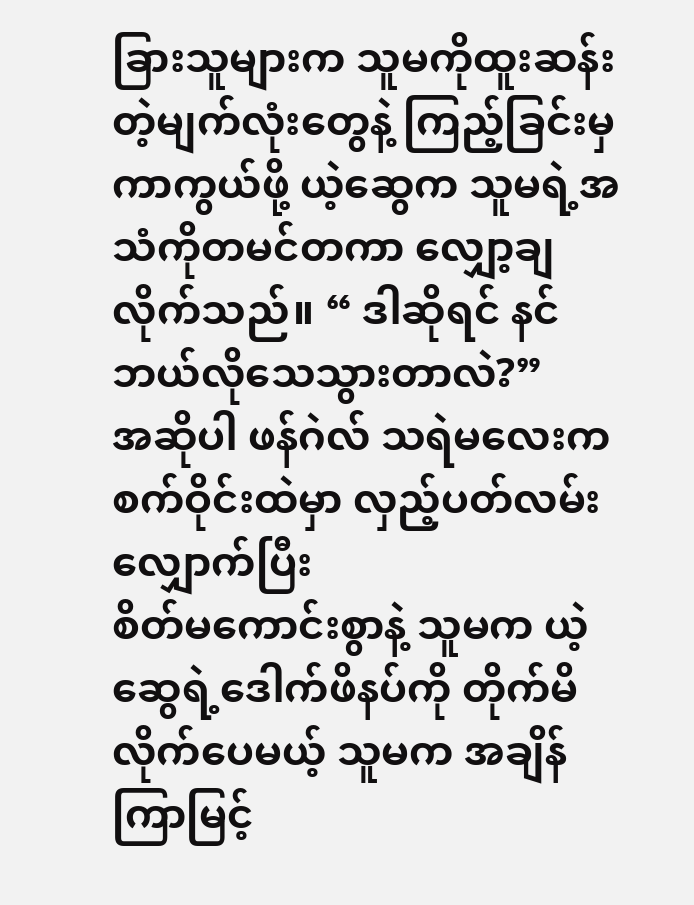ခြားသူများက သူမကိုထူးဆန်းတဲ့မျက်လုံးတွေနဲ့ ကြည့်ခြင်းမှ
ကာကွယ်ဖို့ ယဲ့ဆွေက သူမရဲ့အသံကိုတမင်တကာ လျှော့ချလိုက်သည်။ “ ဒါဆိုရင် နင် ဘယ်လိုသေသွားတာလဲ?”
အဆိုပါ ဖန်ဂဲလ် သရဲမလေးက စက်ဝိုင်းထဲမှာ လှည့်ပတ်လမ်းလျှောက်ပြီး
စိတ်မကောင်းစွာနဲ့ သူမက ယဲ့ဆွေရဲ့ဒေါက်ဖိနပ်ကို တိုက်မိလိုက်ပေမယ့် သူမက အချိန်ကြာမြင့်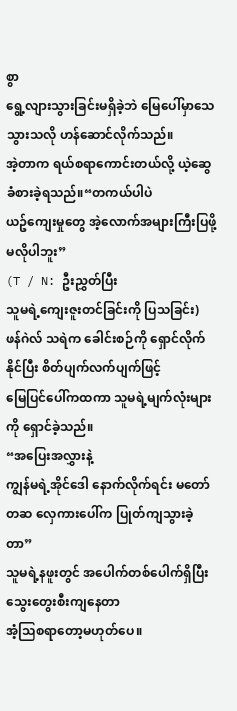စွာ
ရွေ့လျားသွားခြင်းမရှိခဲ့ဘဲ မြေပေါ်မှာသေသွားသလို ဟန်ဆောင်လိုက်သည်။
အဲ့တာက ရယ်စရာကောင်းတယ်လို့ ယဲ့ဆွေ ခံစားခဲ့ရသည်။“တကယ်ပါပဲ
ယဥ်ကျေးမှုတွေ အဲ့လောက်အများကြီးပြဖို့ မလိုပါဘူး”
(T / N: ဦးညွှတ်ပြီး
သူမရဲ့ကျေးဇူးတင်ခြင်းကို ပြသခြင်း)
ဖန်ဂဲလ် သရဲက ခေါင်းစဉ်ကို ရှောင်လိုက်နိုင်ပြီး စိတ်ပျက်လက်ပျက်ဖြင့်
မြေပြင်ပေါ်ကထကာ သူမရဲ့မျက်လုံးများကို ရှောင်ခဲ့သည်။
“အပြေးအလွှားနဲ့
ကျွန်မရဲ့အိုင်ဒေါ နောက်လိုက်ရင်း မတော်တဆ လှေကားပေါ်က ပြုတ်ကျသွားခဲ့တာ”
သူမရဲ့နဖူးတွင် အပေါက်တစ်ပေါက်ရှိပြီး သွေးတွေးစီးကျနေတာ
အံ့သြစရာတော့မဟုတ်ပေ။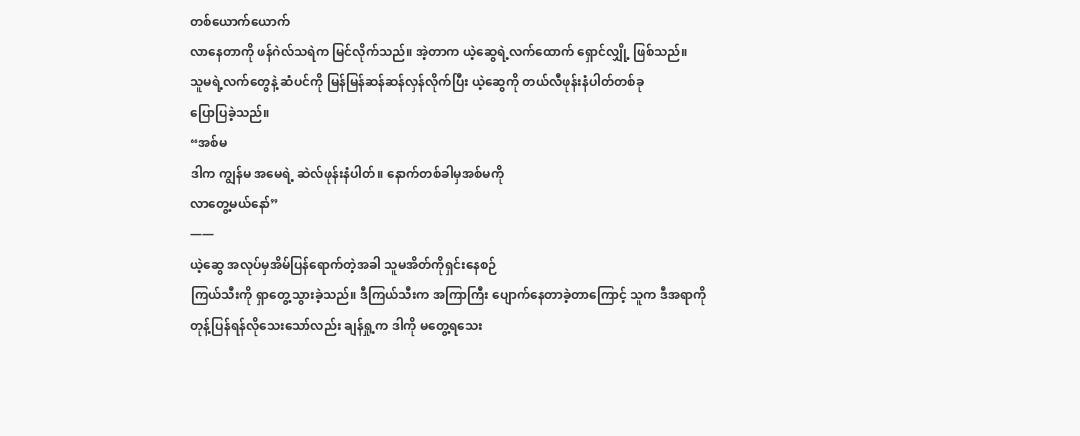တစ်ယောက်ယောက်
လာနေတာကို ဖန်ဂဲလ်သရဲက မြင်လိုက်သည်။ အဲ့တာက ယဲ့ဆွေရဲ့လက်ထောက် ရှောင်လျှို့ ဖြစ်သည်။
သူမရဲ့လက်တွေနဲ့ ဆံပင်ကို မြန်မြန်ဆန်ဆန်လှန်လိုက်ပြီး ယဲ့ဆွေကို တယ်လီဖုန်းနံပါတ်တစ်ခု
ပြောပြခဲ့သည်။
“အစ်မ
ဒါက ကျွန်မ အမေရဲ့ ဆဲလ်ဖုန်းနံပါတ်။ နောက်တစ်ခါမှအစ်မကို
လာတွေ့မယ်နော်”
——
ယဲ့ဆွေ အလုပ်မှအိမ်ပြန်ရောက်တဲ့အခါ သူမအိတ်ကိုရှင်းနေစဉ်
ကြယ်သီးကို ရှာတွေ့သွားခဲ့သည်။ ဒီကြယ်သီးက အကြာကြီး ပျောက်နေတာခဲ့တာကြောင့် သူက ဒီအရာကို
တုန့်ပြန်ရန်လိုသေးသော်လည်း ချန်ရှု့က ဒါကို မတွေ့ရသေး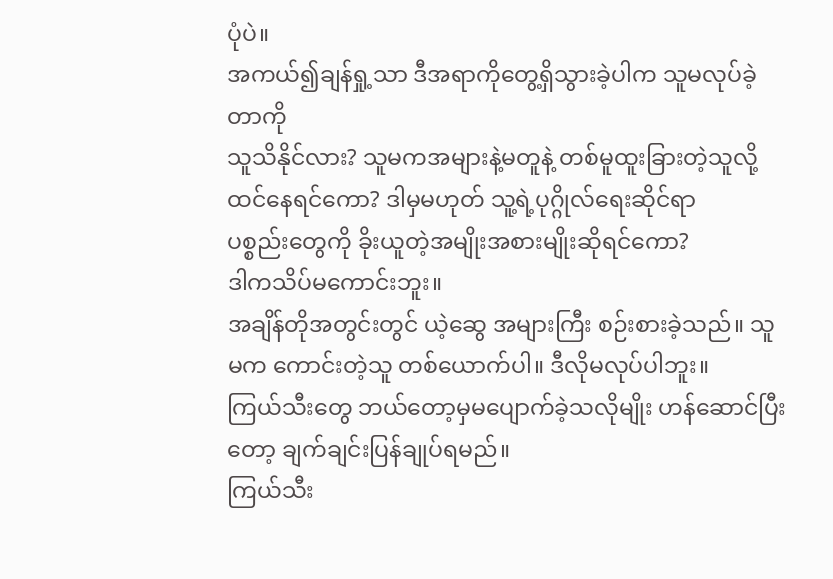ပုံပဲ။
အကယ်၍ချန်ရှု့သာ ဒီအရာကိုတွေ့ရှိသွားခဲ့ပါက သူမလုပ်ခဲ့တာကို
သူသိနိုင်လား? သူမကအများနဲ့မတူနဲ့ တစ်မူထူးခြားတဲ့သူလို့ ထင်နေရင်ကော? ဒါမှမဟုတ် သူ့ရဲ့ပုဂ္ဂိုလ်ရေးဆိုင်ရာ
ပစ္စည်းတွေကို ခိုးယူတဲ့အမျိုးအစားမျိုးဆိုရင်ကော?
ဒါကသိပ်မကောင်းဘူး။
အချိန်တိုအတွင်းတွင် ယဲ့ဆွေ အများကြီး စဉ်းစားခဲ့သည်။ သူမက ကောင်းတဲ့သူ တစ်ယောက်ပါ။ ဒီလိုမလုပ်ပါဘူး။
ကြယ်သီးတွေ ဘယ်တော့မှမပျောက်ခဲ့သလိုမျိုး ဟန်ဆောင်ပြီးတော့ ချက်ချင်းပြန်ချုပ်ရမည်။
ကြယ်သီး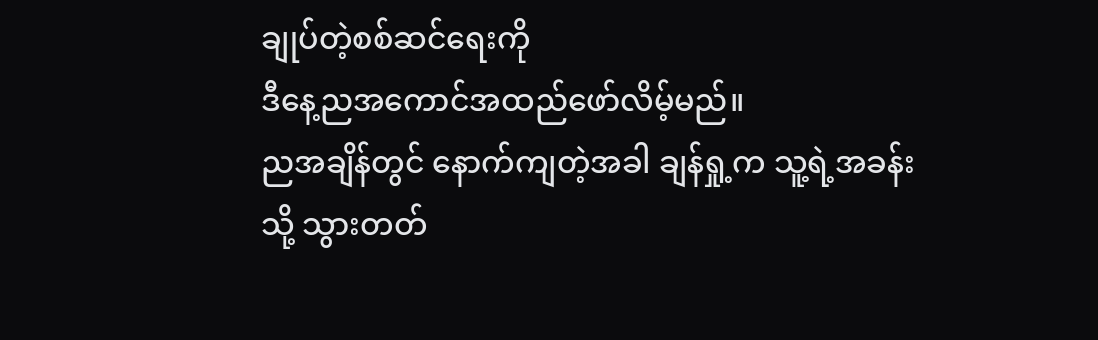ချုပ်တဲ့စစ်ဆင်ရေးကို
ဒီနေ့ညအကောင်အထည်ဖော်လိမ့်မည်။
ညအချိန်တွင် နောက်ကျတဲ့အခါ ချန်ရှု့က သူ့ရဲ့အခန်းသို့ သွားတတ်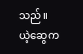သည်။
ယဲ့ဆွေက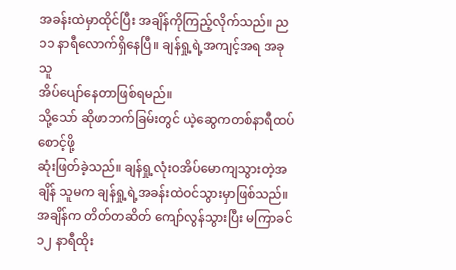အခန်းထဲမှာထိုင်ပြီး အချိန်ကိုကြည့်လိုက်သည်။ ည ၁၁ နာရီလောက်ရှိနေပြီ။ ချန်ရှု့ရဲ့အကျင့်အရ အခုသူ
အိပ်ပျော်နေတာဖြစ်ရမည်။
သို့သော် ဆိုဖာဘက်ခြမ်းတွင် ယဲ့ဆွေကတစ်နာရီထပ်စောင့်ဖို့
ဆုံးဖြတ်ခဲ့သည်။ ချန်ရှု့လုံးဝအိပ်မောကျသွားတဲ့အချိန် သူမက ချန်ရှု့ရဲ့အခန်းထဲဝင်သွားမှာဖြစ်သည်။
အချိန်က တိတ်တဆိတ် ကျော်လွန်သွားပြီး မကြာခင် ၁၂ နာရီထိုး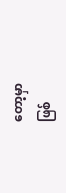တော့မှာ
ဖြစ်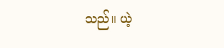သည်။ ယဲ့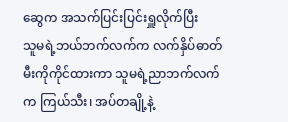ဆွေက အသက်ပြင်းပြင်းရှူလိုက်ပြီး
သူမရဲ့ဘယ်ဘက်လက်က လက်နှိပ်ဓာတ်မီးကိုကိုင်ထားကာ သူမရဲ့ညာဘက်လက်က ကြယ်သီး၊ အပ်တချို့နဲ့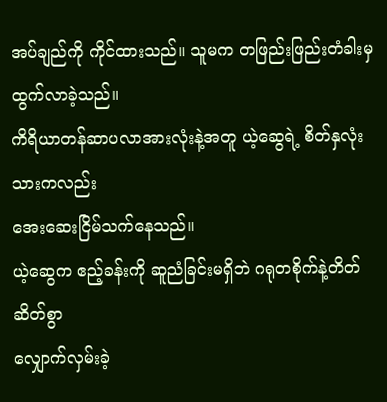အပ်ချည်ကို ကိုင်ထားသည်။ သူမက တဖြည်းဖြည်းတံခါးမှ ထွက်လာခဲ့သည်။
ကိရိယာတန်ဆာပလာအားလုံးနဲ့အတူ ယဲ့ဆွေရဲ့ စိတ်နှလုံးသားကလည်း
အေးဆေးငြိမ်သက်နေသည်။
ယဲ့ဆွေက ဧည့်ခန်းကို ဆူညံခြင်းမရှိဘဲ ဂရုတစိုက်နဲ့တိတ်ဆိတ်စွာ
လျှောက်လှမ်းခဲ့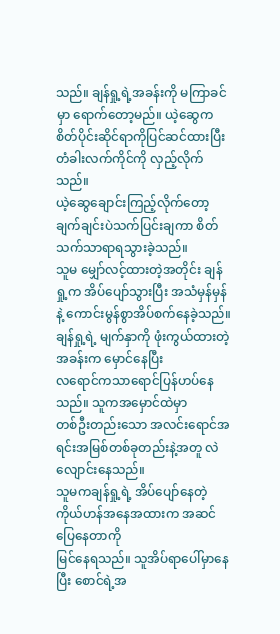သည်။ ချန်ရှု့ရဲ့အခန်းကို မကြာခင်မှာ ရောက်တော့မည်။ ယဲ့ဆွေက စိတ်ပိုင်းဆိုင်ရာကိုပြင်ဆင်ထားပြီး
တံခါးလက်ကိုင်ကို လှည့်လိုက်သည်။
ယဲ့ဆွေချောင်းကြည့်လိုက်တော့ ချက်ချင်းပဲသက်ပြင်းချကာ စိတ်သက်သာရာရသွားခဲ့သည်။
သူမ မျှော်လင့်ထားတဲ့အတိုင်း ချန်ရှု့က အိပ်ပျော်သွားပြီး အသံမှန်မှန်နဲ့ ကောင်းမွန်စွာအိပ်စက်နေခဲ့သည်။
ချန်ရှု့ရဲ့ မျက်နှာကို ဖုံးကွယ်ထားတဲ့အခန်းက မှောင်နေပြီး
လရောင်ကသာရောင်ပြန်ဟပ်နေသည်။ သူကအမှောင်ထဲမှာ
တစ်ဦးတည်းသော အလင်းရောင်အရင်းအမြစ်တစ်ခုတည်းနဲ့အတူ လဲလျောင်းနေသည်။
သူမကချန်ရှု့ရဲ့ အိပ်ပျော်နေတဲ့ ကိုယ်ဟန်အနေအထားက အဆင်ပြေနေတာကို
မြင်နေရသည်။ သူအိပ်ရာပေါ်မှာနေပြီး စောင်ရဲ့အ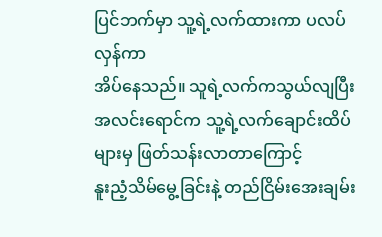ပြင်ဘက်မှာ သူ့ရဲ့လက်ထားကာ ပလပ်လှန်ကာ
အိပ်နေသည်။ သူရဲ့လက်ကသွယ်လျပြီး အလင်းရောင်က သူ့ရဲ့လက်ချောင်းထိပ်များမှ ဖြတ်သန်းလာတာကြောင့်
နူးညံ့သိမ်မွေ့ခြင်းနဲ့ တည်ငြိမ်းအေးချမ်း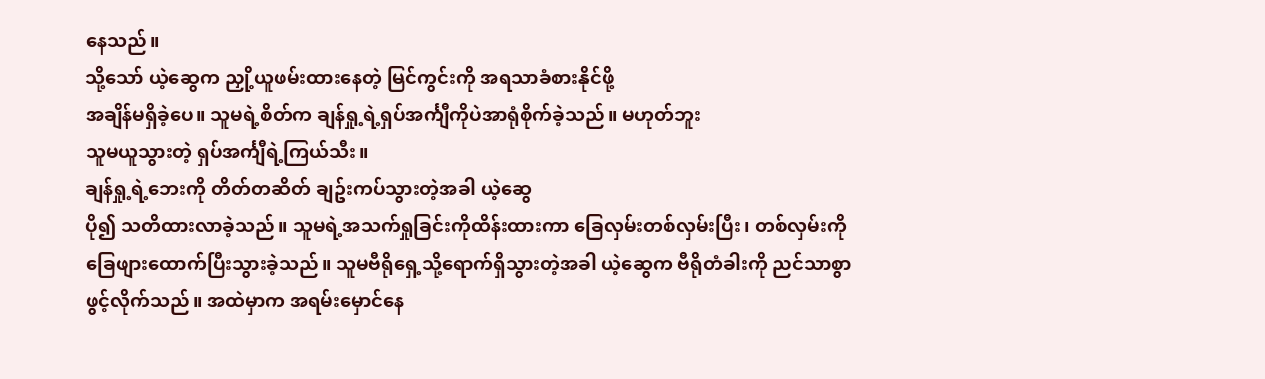နေသည်။
သို့သော် ယဲ့ဆွေက ညှို့ယူဖမ်းထားနေတဲ့ မြင်ကွင်းကို အရသာခံစားနိုင်ဖို့
အချိန်မရှိခဲ့ပေ။ သူမရဲ့စိတ်က ချန်ရှု့ရဲ့ရှပ်အင်္ကျီကိုပဲအာရုံစိုက်ခဲ့သည်။ မဟုတ်ဘူး
သူမယူသွားတဲ့ ရှပ်အင်္ကျီရဲ့ကြယ်သီး။
ချန်ရှု့ရဲ့ဘေးကို တိတ်တဆိတ် ချဥ်းကပ်သွားတဲ့အခါ ယဲ့ဆွေ
ပို၍ သတိထားလာခဲ့သည်။ သူမရဲ့အသက်ရှုခြင်းကိုထိန်းထားကာ ခြေလှမ်းတစ်လှမ်းပြီး၊ တစ်လှမ်းကို
ခြေဖျားထောက်ပြီးသွားခဲ့သည်။ သူမဗီရိုရှေ့သို့ရောက်ရှိသွားတဲ့အခါ ယဲ့ဆွေက ဗီရိုတံခါးကို ညင်သာစွာဖွင့်လိုက်သည်။ အထဲမှာက အရမ်းမှောင်နေ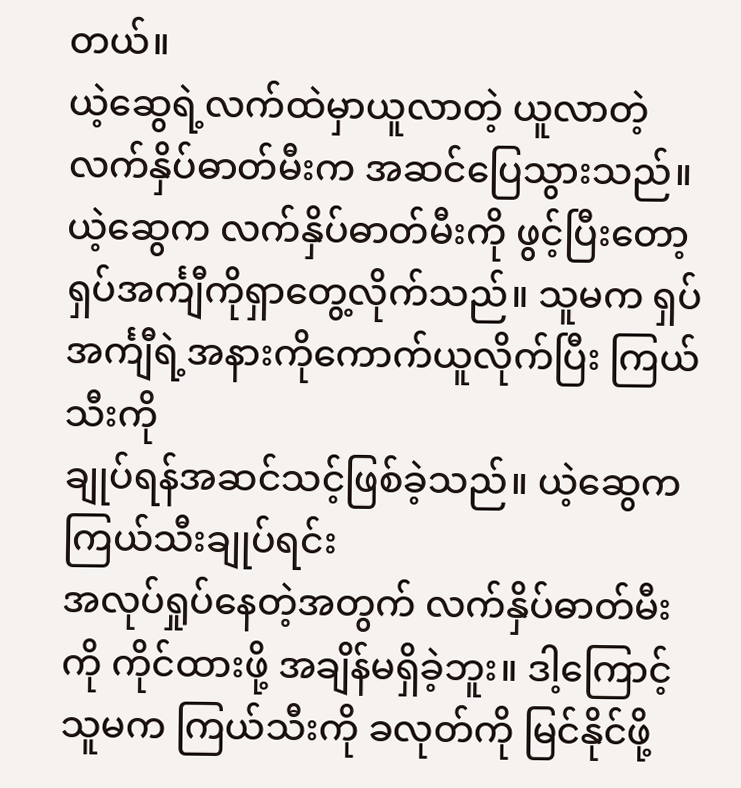တယ်။
ယဲ့ဆွေရဲ့လက်ထဲမှာယူလာတဲ့ ယူလာတဲ့လက်နှိပ်ဓာတ်မီးက အဆင်ပြေသွားသည်။
ယဲ့ဆွေက လက်နှိပ်ဓာတ်မီးကို ဖွင့်ပြီးတော့ ရှပ်အင်္ကျီကိုရှာတွေ့လိုက်သည်။ သူမက ရှပ်အင်္ကျီရဲ့အနားကိုကောက်ယူလိုက်ပြီး ကြယ်သီးကို
ချုပ်ရန်အဆင်သင့်ဖြစ်ခဲ့သည်။ ယဲ့ဆွေက ကြယ်သီးချုပ်ရင်း
အလုပ်ရှုပ်နေတဲ့အတွက် လက်နှိပ်ဓာတ်မီးကို ကိုင်ထားဖို့ အချိန်မရှိခဲ့ဘူး။ ဒါ့ကြောင့်
သူမက ကြယ်သီးကို ခလုတ်ကို မြင်နိုင်ဖို့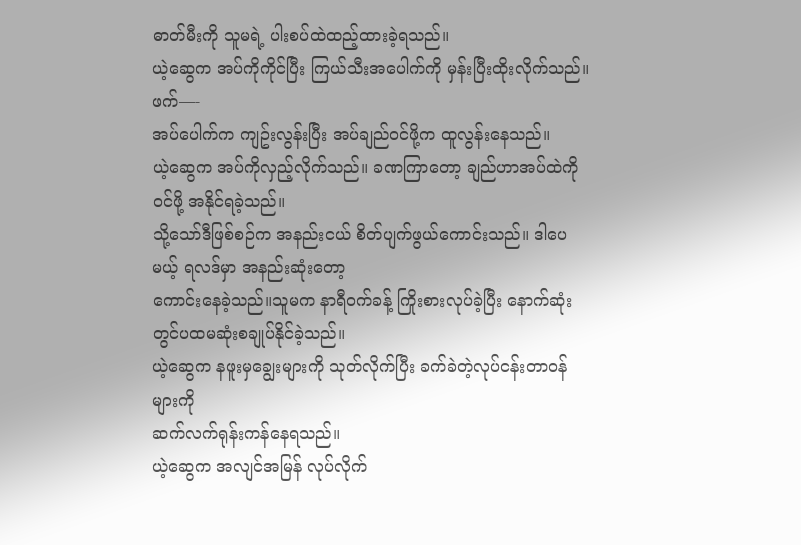ဓာတ်မီးကို သူမရဲ့ ပါးစပ်ထဲထည့်ထားခဲ့ရသည်။
ယဲ့ဆွေက အပ်ကိုကိုင်ပြီး ကြယ်သီးအပေါက်ကို မှန်းပြီးထိုးလိုက်သည်။
ဖက်—-
အပ်ပေါက်က ကျဥ်းလွန်းပြီး အပ်ချည်ဝင်ဖို့က ထူလွန်းနေသည်။
ယဲ့ဆွေက အပ်ကိုလှည့်လိုက်သည်။ ခဏကြာတော့ ချည်ဟာအပ်ထဲကိုဝင်ဖို့ အနိုင်ရခဲ့သည်။
သို့သော်ဒီဖြစ်စဉ်က အနည်းငယ် စိတ်ပျက်ဖွယ်ကောင်းသည်။ ဒါပေမယ့် ရလဒ်မှာ အနည်းဆုံးတော့
ကောင်းနေခဲ့သည်။သူမက နာရီဝက်ခန့် ကြိုးစားလုပ်ခဲ့ပြီး နောက်ဆုံးတွင်ပထမဆုံးစချုပ်နိုင်ခဲ့သည်။
ယဲ့ဆွေက နဖူးမှချွေးများကို သုတ်လိုက်ပြီး ခက်ခဲတဲ့လုပ်ငန်းတာဝန်များကို
ဆက်လက်ရုန်းကန်နေရသည်။
ယဲ့ဆွေက အလျင်အမြန် လုပ်လိုက်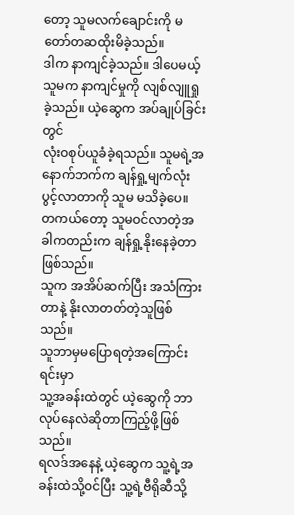တော့ သူမလက်ချောင်းကို မတော်တဆထိုးမိခဲ့သည်။
ဒါက နာကျင်ခဲ့သည်။ ဒါပေမယ့် သူမက နာကျင်မှုကို လျစ်လျူရှုခဲ့သည်။ ယဲ့ဆွေက အပ်ချုပ်ခြင်းတွင်
လုံးဝစုပ်ယူခံခဲ့ရသည်။ သူမရဲ့အနောက်ဘက်က ချန်ရှု့မျက်လုံးပွင့်လာတာကို သူမ မသိခဲ့ပေ။
တကယ်တော့ သူမဝင်လာတဲ့အခါကတည်းက ချန်ရှု့နိုးနေခဲ့တာဖြစ်သည်။
သူက အအိပ်ဆက်ပြီး အသံကြားတာနဲ့ နိုးလာတတ်တဲ့သူဖြစ်သည်။
သူဘာမှမပြောရတဲ့အကြောင်းရင်းမှာ
သူ့အခန်းထဲတွင် ယဲ့ဆွေကို ဘာလုပ်နေလဲဆိုတာကြည့်ဖို့ဖြစ်သည်။
ရလဒ်အနေနဲ့ ယဲ့ဆွေက သူ့ရဲ့အခန်းထဲသို့၀င်ပြီး သူ့ရဲ့ဗီရိုဆီသို့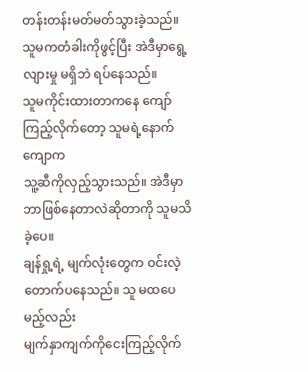တန်းတန်းမတ်မတ်သွားခဲ့သည်။ သူမကတံခါးကိုဖွင့်ပြီး အဲဒီမှာရွေ့လျားမှု မရှိဘဲ ရပ်နေသည်။
သူမကိုင်းထားတာကနေ ကျော်ကြည့်လိုက်တော့ သူမရဲ့နောက်ကျောက
သူ့ဆီကိုလှည့်သွားသည်။ အဲဒီမှာဘာဖြစ်နေတာလဲဆိုတာကို သူမသိခဲ့ပေ။
ချန်ရှု့ရဲ့ မျက်လုံးတွေက ဝင်းလဲ့တောက်ပနေသည်။ သူ မထပေမည့်လည်း
မျက်နှာကျက်ကိုငေးကြည့်လိုက်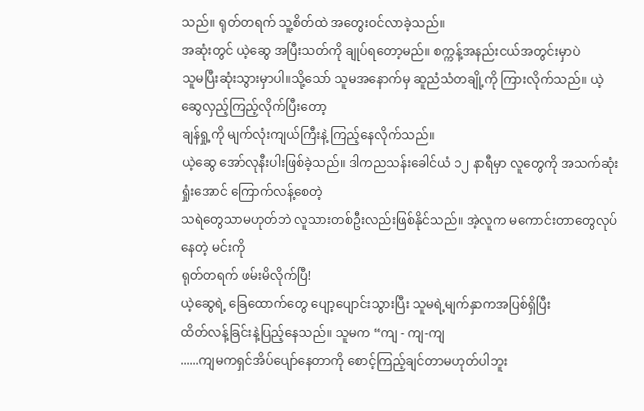သည်။ ရုတ်တရက် သူ့စိတ်ထဲ အတွေးဝင်လာခဲ့သည်။
အဆုံးတွင် ယဲ့ဆွေ အပြီးသတ်ကို ချုပ်ရတော့မည်။ စက္ကန့်အနည်းငယ်အတွင်းမှာပဲ
သူမပြီးဆုံးသွားမှာပါ။သို့သော် သူမအနောက်မှ ဆူညံသံတချို့ကို ကြားလိုက်သည်။ ယဲ့ဆွေလှည့်ကြည့်လိုက်ပြီးတော့
ချန်ရှု့ကို မျက်လုံးကျယ်ကြီးနဲ့ ကြည့်နေလိုက်သည်။
ယဲ့ဆွေ အော်လုနီးပါးဖြစ်ခဲ့သည်။ ဒါကညသန်းခေါင်ယံ ၁၂ နာရီမှာ လူတွေကို အသက်ဆုံးရှုံးအောင် ကြောက်လန့်စေတဲ့
သရဲတွေသာမဟုတ်ဘဲ လူသားတစ်ဦးလည်းဖြစ်နိုင်သည်။ အဲ့လူက မကောင်းတာတွေလုပ်နေတဲ့ မင်းကို
ရုတ်တရက် ဖမ်းမိလိုက်ပြီ!
ယဲ့ဆွေရဲ့ ခြေထောက်တွေ ပျော့ပျောင်းသွားပြီး သူမရဲ့မျက်နှာကအပြစ်ရှိပြီး
ထိတ်လန့်ခြင်းနဲ့ပြည့်နေသည်။ သူမက “ကျ - ကျ-ကျ
......ကျမကရှင်အိပ်ပျော်နေတာကို စောင့်ကြည့်ချင်တာမဟုတ်ပါဘူး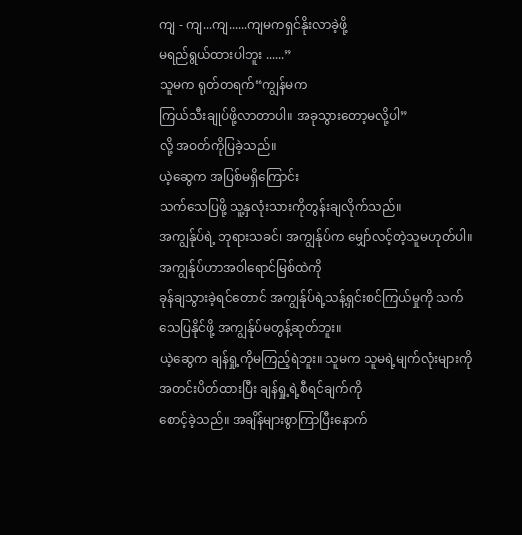ကျ - ကျ...ကျ......ကျမကရှင်နိုးလာခဲ့ဖို့
မရည်ရွယ်ထားပါဘူး ......”
သူမက ရုတ်တရက်“ကျွန်မက
ကြယ်သီးချုပ်ဖို့လာတာပါ။ အခုသွားတော့မလို့ပါ”
လို့ အဝတ်ကိုပြခဲ့သည်။
ယဲ့ဆွေက အပြစ်မရှိကြောင်း
သက်သေပြဖို့ သူ့နှလုံးသားကိုတွန်းချလိုက်သည်။
အကျွန်ုပ်ရဲ့ ဘုရားသခင်၊ အကျွန်ုပ်က မျှော်လင့်တဲ့သူမဟုတ်ပါ။ အကျွန်ုပ်ဟာအဝါရောင်မြစ်ထဲကို
ခုန်ချသွားခဲ့ရင်တောင် အကျွန်ုပ်ရဲ့သန့်ရှင်းစင်ကြယ်မှုကို သက်သေပြနိုင်ဖို့ အကျွန်ုပ်မတွန့်ဆုတ်ဘူး။
ယဲ့ဆွေက ချန်ရှု့ကိုမကြည့်ရဲဘူး။ သူမက သူမရဲ့မျက်လုံးများကိုအတင်းပိတ်ထားပြီး ချန်ရှု့ရဲ့စီရင်ချက်ကို
စောင့်ခဲ့သည်။ အချိန်များစွာကြာပြီးနောက်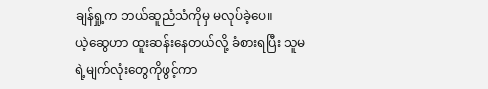ချန်ရှု့က ဘယ်ဆူညံသံကိုမှ မလုပ်ခဲ့ပေ။
ယဲ့ဆွေဟာ ထူးဆန်းနေတယ်လို့ ခံစားရပြီး သူမရဲ့မျက်လုံးတွေကိုဖွင့်ကာ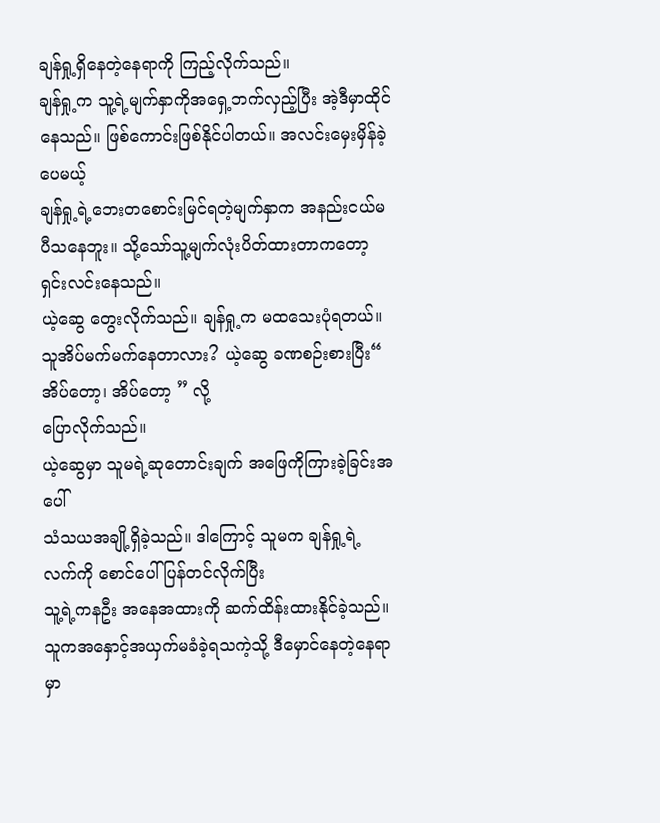ချန်ရှု့ရှိနေတဲ့နေရာကို ကြည့်လိုက်သည်။
ချန်ရှု့က သူ့ရဲ့မျက်နှာကိုအရှေ့ဘက်လှည့်ပြီး အဲ့ဒီမှာထိုင်နေသည်။ ဖြစ်ကောင်းဖြစ်နိုင်ပါတယ်။ အလင်းမှေးမှိန်ခဲ့ပေမယ့်
ချန်ရှု့ရဲ့ဘေးတစောင်းမြင်ရတဲ့မျက်နှာက အနည်းငယ်မပီသနေဘူး။ သို့သော်သူ့မျက်လုံးပိတ်ထားတာကတော့
ရှင်းလင်းနေသည်။
ယဲ့ဆွေ တွေးလိုက်သည်။ ချန်ရှု့က မထသေးပုံရတယ်။ သူအိပ်မက်မက်နေတာလား? ယဲ့ဆွေ ခဏစဉ်းစားပြီး“ အိပ်တော့၊ အိပ်တော့ ” လို့
ပြောလိုက်သည်။
ယဲ့ဆွေမှာ သူမရဲ့ဆုတောင်းချက် အဖြေကိုကြားခဲ့ခြင်းအပေါ်
သံသယအချို့ရှိခဲ့သည်။ ဒါကြောင့် သူမက ချန်ရှု့ရဲ့ လက်ကို စောင်ပေါ်ပြန်တင်လိုက်ပြီး
သူ့ရဲ့ကနဦး အနေအထားကို ဆက်ထိန်းထားနိုင်ခဲ့သည်။
သူကအနှောင့်အယှက်မခံခဲ့ရသကဲ့သို့ ဒီမှောင်နေတဲ့နေရာမှာ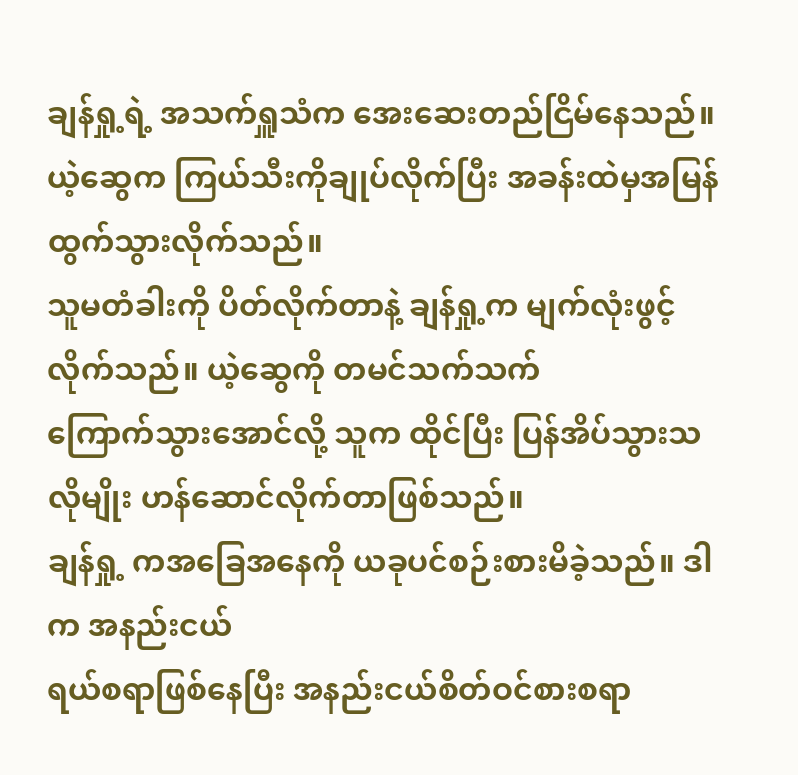ချန်ရှု့ရဲ့ အသက်ရှူသံက အေးဆေးတည်ငြိမ်နေသည်။
ယဲ့ဆွေက ကြယ်သီးကိုချုပ်လိုက်ပြီး အခန်းထဲမှအမြန်ထွက်သွားလိုက်သည်။
သူမတံခါးကို ပိတ်လိုက်တာနဲ့ ချန်ရှု့က မျက်လုံးဖွင့်လိုက်သည်။ ယဲ့ဆွေကို တမင်သက်သက်
ကြောက်သွားအောင်လို့ သူက ထိုင်ပြီး ပြန်အိပ်သွားသလိုမျိုး ဟန်ဆောင်လိုက်တာဖြစ်သည်။
ချန်ရှု့ ကအခြေအနေကို ယခုပင်စဉ်းစားမိခဲ့သည်။ ဒါက အနည်းငယ်
ရယ်စရာဖြစ်နေပြီး အနည်းငယ်စိတ်ဝင်စားစရာ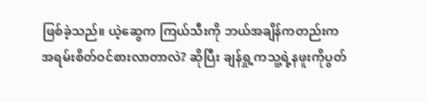ဖြစ်ခဲ့သည်။ ယဲ့ဆွေက ကြယ်သီးကို ဘယ်အချိန်ကတည်းက
အရမ်းစိတ်ဝင်စားလာတာလဲ? ဆိုပြီး ချန်ရှု့ကသူ့ရဲ့နဖူးကိုပွတ်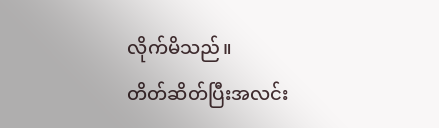လိုက်မိသည်။
တိတ်ဆိတ်ပြီးအလင်း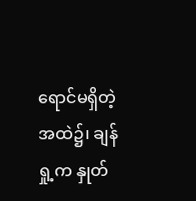ရောင်မရှိတဲ့အထဲ၌၊ ချန်ရှု့က နှုတ်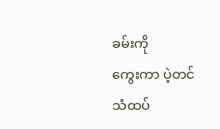ခမ်းကို
ကွေးကာ ပဲ့တင်သံထပ်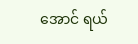အောင် ရယ်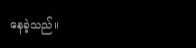နေခဲ့သည်။